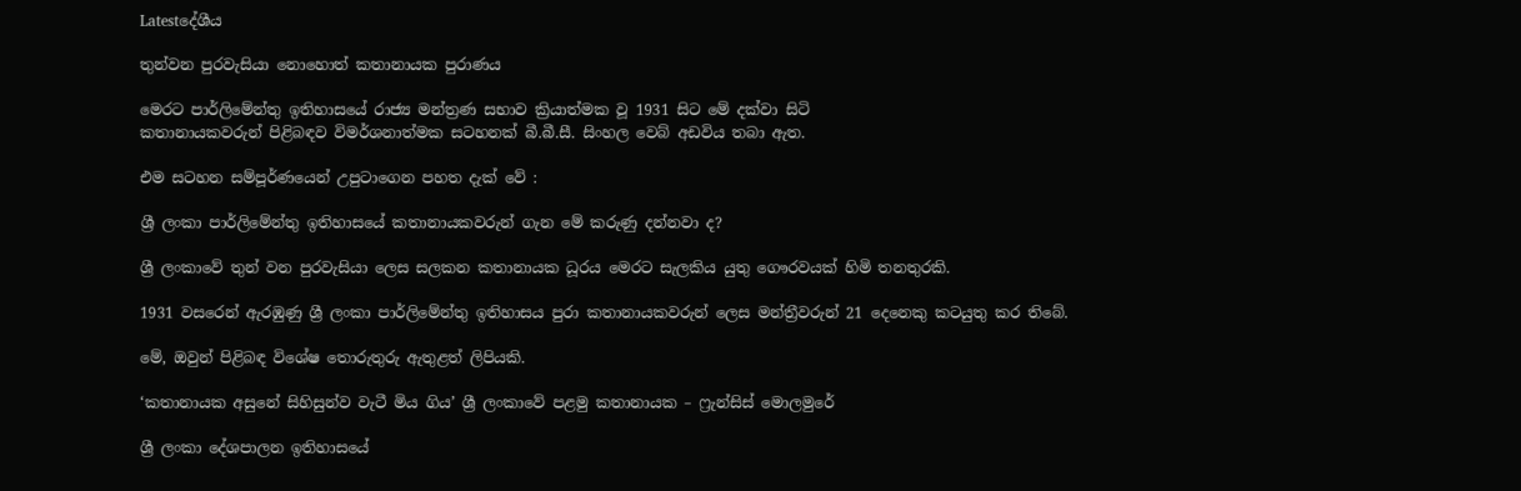Latestදේශීය

තුන්වන පුරවැසියා නොහොත් කතානායක පුරාණය

මෙරට පාර්ලිමේන්තු ඉතිහාසයේ රාජ්‍ය මන්ත්‍රණ සභාව ක්‍රියාත්මක වූ 1931 සිට මේ දක්වා සිටි
කතානායකවරුන් පිළිබඳව විමර්ශනාත්මක සටහනක් බී.බී.සී. සිංහල වෙබ් අඩවිය තබා ඇත.

එම සටහන සම්පූර්ණයෙන් උපුටාගෙන පහත දැක් වේ :

ශ්‍රී ලංකා පාර්ලිමේන්තු ඉතිහාසයේ කතානායකවරුන් ගැන මේ කරුණු දන්නවා ද?

ශ්‍රී ලංකාවේ තුන් වන පුරවැසියා ලෙස සලකන කතානායක ධූරය මෙරට සැලකිය යුතු ගෞරවයක් හිමි තනතුරකි.

1931 වසරෙන් ඇරඹුණු ශ්‍රී ලංකා පාර්ලිමේන්තු ඉතිහාසය පුරා කතානායකවරුන් ලෙස මන්ත්‍රීවරුන් 21 දෙනෙකු කටයුතු කර තිබේ.

මේ, ඔවුන් පිළිබඳ විශේෂ තොරුතුරු ඇතුළත් ලිපියකි.

‘කතානායක අසුනේ සිහිසුන්ව වැටී මිය ගිය’ ශ්‍රී ලංකාවේ පළමු කතානායක – ෆ්‍රැන්සිස් මොලමුරේ

ශ්‍රී ලංකා දේශපාලන ඉතිහාසයේ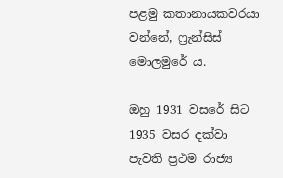පළමු කතානායකවරයා වන්නේ, ෆ්‍රැන්සිස් මොලමුරේ ය.

ඔහු 1931 වසරේ සිට 1935 වසර දක්වා පැවති ප්‍රථම රාජ්‍ය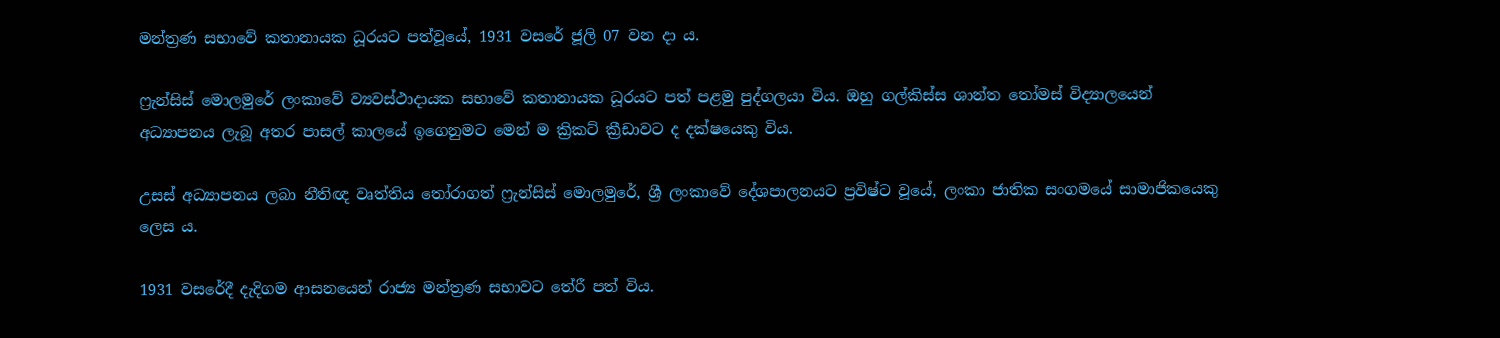මන්ත්‍රණ සභාවේ කතානායක ධූරයට පත්වූයේ, 1931 වසරේ ජූලි 07 වන දා ය.

ෆ්‍රැන්සිස් මොලමුරේ ලංකාවේ ව්‍යවස්ථාදායක සභාවේ කතානායක ධූරයට පත් පළමු පුද්ගලයා විය. ඔහු ගල්කිස්ස ශාන්ත තෝමස් විද්‍යාලයෙන් අධ්‍යාපනය ලැබූ අතර පාසල් කාලයේ ඉගෙනුමට මෙන් ම ක්‍රිකට් ක්‍රීඩාවට ද දක්ෂයෙකු විය.

උසස් අධ්‍යාපනය ලබා නීතිඥ වෘත්තිය තෝරාගත් ෆ්‍රැන්සිස් මොලමුරේ, ශ්‍රී ලංකාවේ දේශපාලනයට ප්‍රවිෂ්ට වූයේ, ලංකා ජාතික සංගමයේ සාමාජිකයෙකු ලෙස ය.

1931 වසරේදී දැදිගම ආසනයෙන් රාජ්‍ය මන්ත්‍රණ සභාවට තේරී පත් විය.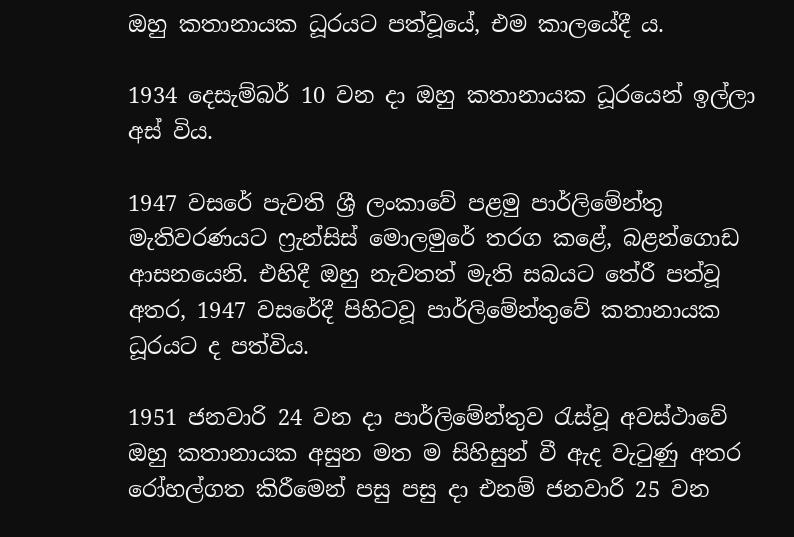ඔහු කතානායක ධූරයට පත්වූයේ, එම කාලයේදී ය.

1934 දෙසැම්බර් 10 වන දා ඔහු කතානායක ධූරයෙන් ඉල්ලා අස් විය.

1947 වසරේ පැවති ශ්‍රී ලංකාවේ පළමු පාර්ලිමේන්තු මැතිවරණයට ෆ්‍රැන්සිස් මොලමුරේ තරග කළේ, බළන්ගොඩ ආසනයෙනි. එහිදී ඔහු නැවතත් මැති සබයට තේරී පත්වූ අතර, 1947 වසරේදී පිහිටවූ පාර්ලිමේන්තුවේ කතානායක ධූරයට ද පත්විය.

1951 ජනවාරි 24 වන දා පාර්ලිමේන්තුව රැස්වූ අවස්ථාවේ ඔහු කතානායක අසුන මත ම සිහිසුන් වී ඇද වැටුණු අතර රෝහල්ගත කිරීමෙන් පසු පසු දා එනම් ජනවාරි 25 වන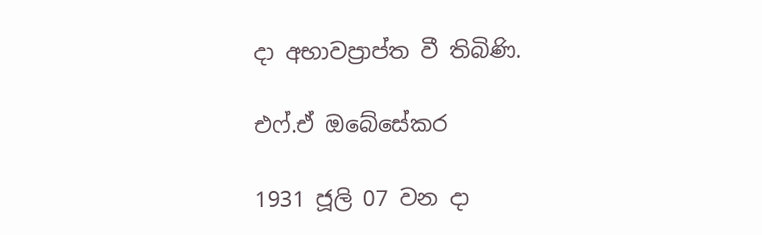දා අභාවප්‍රාප්ත වී තිබිණි.

එෆ්.ඒ ඔබේසේකර

1931 ජූලි 07 වන දා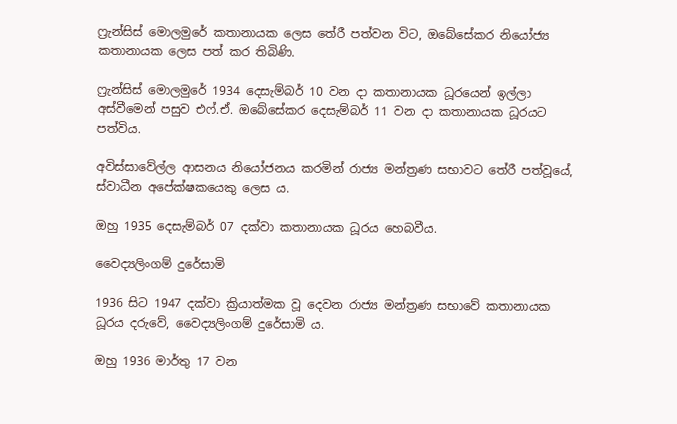ෆ්‍රැන්සිස් මොලමුරේ කතානායක ලෙස තේරී පත්වන විට, ඔබේසේකර නියෝජ්‍ය කතානායක ලෙස පත් කර තිබිණි.

ෆ්‍රැන්සිස් මොලමුරේ 1934 දෙසැම්බර් 10 වන දා කතානායක ධූරයෙන් ඉල්ලා අස්වීමෙන් පසුව එෆ්.ඒ. ඔබේසේකර දෙසැම්බර් 11 වන දා කතානායක ධූරයට පත්විය.

අවිස්සාවේල්ල ආසනය නියෝජනය කරමින් රාජ්‍ය මන්ත්‍රණ සභාවට තේරී පත්වූයේ, ස්වාධීන අපේක්ෂකයෙකු ලෙස ය.

ඔහු 1935 දෙසැම්බර් 07 දක්වා කතානායක ධූරය හෙබවීය.

වෛද්‍යලිංගම් දුරේසාමි

1936 සිට 1947 දක්වා ක්‍රියාත්මක වූ දෙවන රාජ්‍ය මන්ත්‍රණ සභාවේ කතානායක ධූරය දරුවේ, වෛද්‍යලිංගම් දුරේසාමි ය.

ඔහු 1936 මාර්තු 17 වන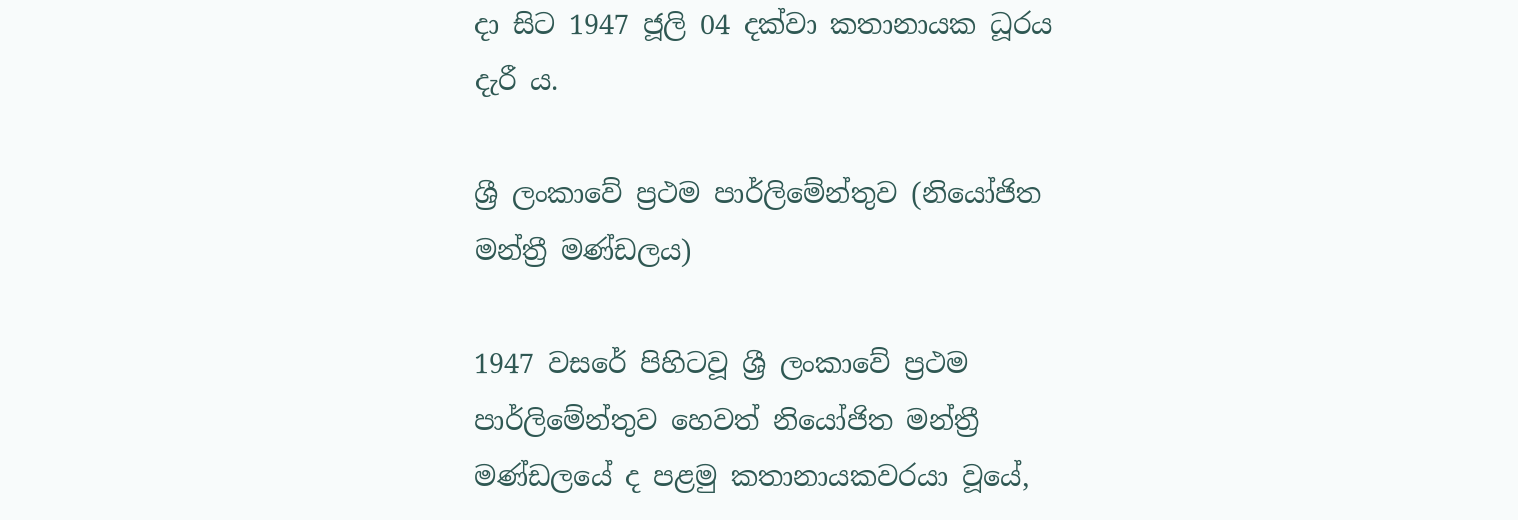දා සිට 1947 ජූලි 04 දක්වා කතානායක ධූරය දැරී ය.

ශ්‍රී ලංකාවේ ප්‍රථම පාර්ලිමේන්තුව (නියෝජිත මන්ත්‍රී මණ්ඩලය)

1947 වසරේ පිහිටවූ ශ්‍රී ලංකාවේ ප්‍රථම පාර්ලිමේන්තුව හෙවත් නියෝජිත මන්ත්‍රී මණ්ඩලයේ ද පළමු කතානායකවරයා වූයේ,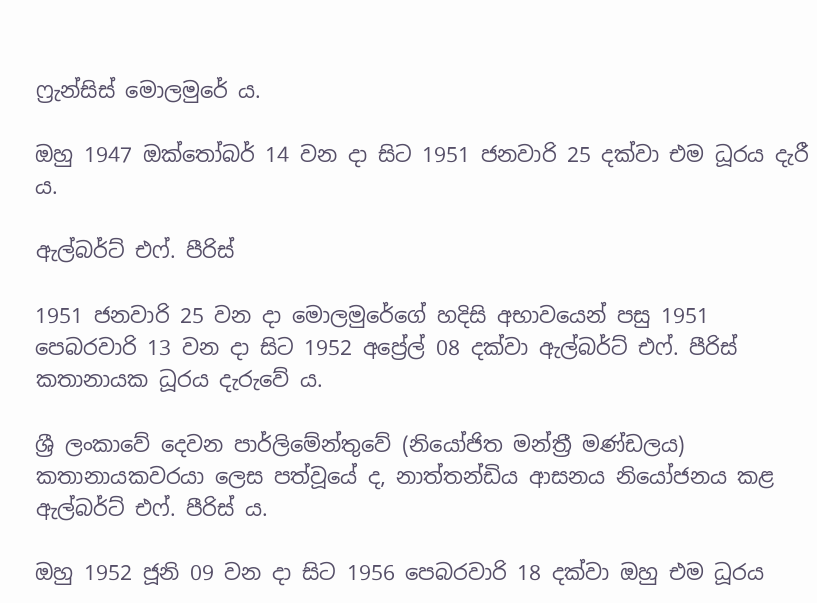ෆ්‍රැන්සිස් මොලමුරේ ය.

ඔහු 1947 ඔක්තෝබර් 14 වන දා සිට 1951 ජනවාරි 25 දක්වා එම ධූරය දැරී ය.

ඇල්බර්ට් එෆ්. පීරිස්

1951 ජනවාරි 25 වන දා මොලමුරේගේ හදිසි අභාවයෙන් පසු 1951 පෙබරවාරි 13 වන දා සිට 1952 අප්‍රේල් 08 දක්වා ඇල්බර්ට් එෆ්. පීරිස් කතානායක ධූරය දැරුවේ ය.

ශ්‍රී ලංකාවේ දෙවන පාර්ලිමේන්තුවේ (නියෝජිත මන්ත්‍රී මණ්ඩලය) කතානායකවරයා ලෙස පත්වූයේ ද, නාත්තන්ඩිය ආසනය නියෝජනය කළ ඇල්බර්ට් එෆ්. පීරිස් ය.

ඔහු 1952 ජූනි 09 වන දා සිට 1956 පෙබරවාරි 18 දක්වා ඔහු එම ධූරය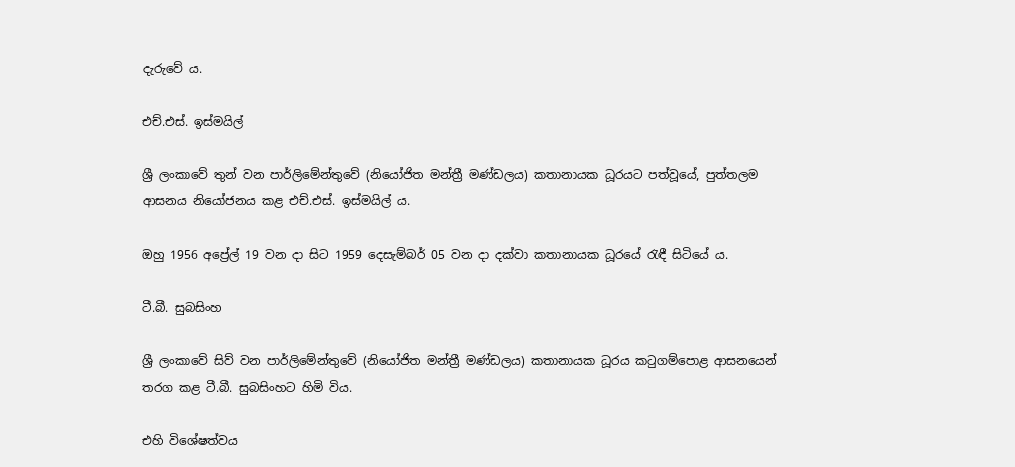දැරුවේ ය.

එච්.එස්. ඉස්මයිල්

ශ්‍රී ලංකාවේ තුන් වන පාර්ලිමේන්තුවේ (නියෝජිත මන්ත්‍රී මණ්ඩලය) කතානායක ධූරයට පත්වූයේ, පුත්තලම ආසනය නියෝජනය කළ එච්.එස්. ඉස්මයිල් ය.

ඔහු 1956 අප්‍රේල් 19 වන දා සිට 1959 දෙසැම්බර් 05 වන දා දක්වා කතානායක ධූරයේ රැඳී සිටියේ ය.

ටී.බී. සුබසිංහ

ශ්‍රී ලංකාවේ සිව් වන පාර්ලිමේන්තුවේ (නියෝජිත මන්ත්‍රී මණ්ඩලය) කතානායක ධූරය කටුගම්පොළ ආසනයෙන් තරග කළ ටී.බී. සුබසිංහට හිමි විය.

එහි විශේෂත්වය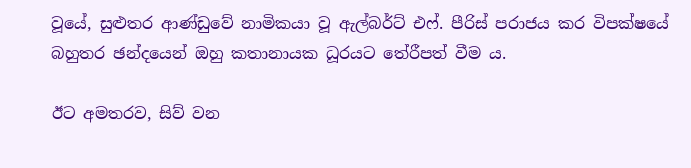වූයේ, සුළුතර ආණ්ඩුවේ නාමිකයා වූ ඇල්බර්ට් එෆ්. පීරිස් පරාජය කර විපක්ෂයේ බහුතර ඡන්දයෙන් ඔහු කතානායක ධූරයට තේරීපත් වීම ය.

ඊට අමතරව, සිව් වන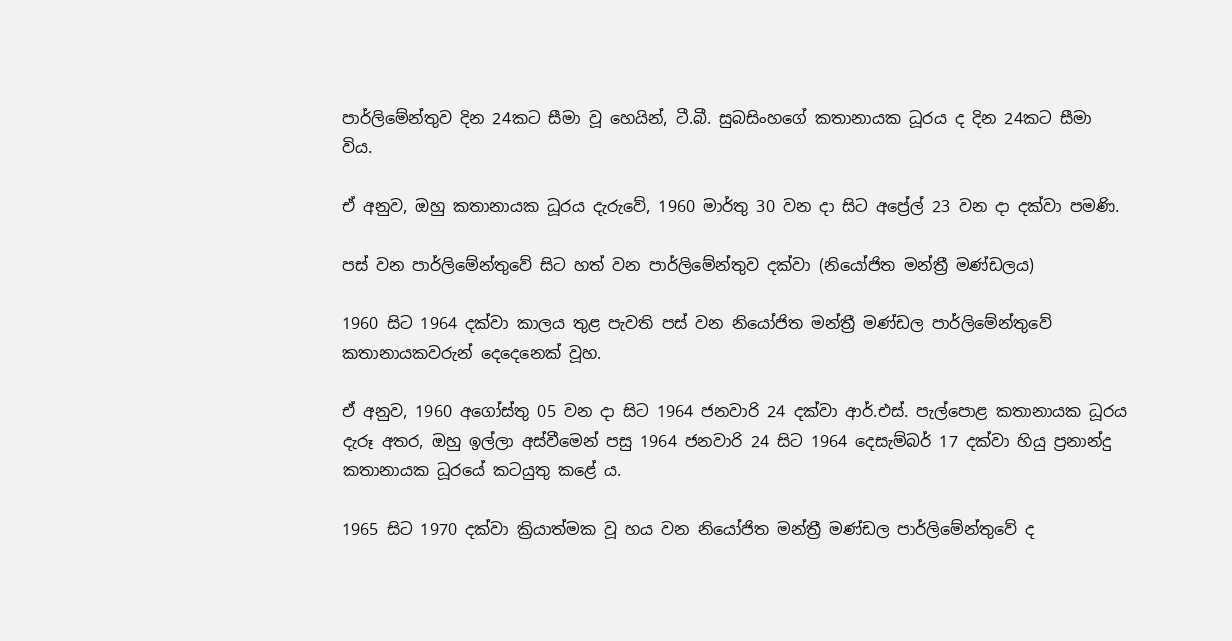පාර්ලිමේන්තුව දින 24කට සීමා වූ හෙයින්, ටී.බී. සුබසිංහගේ කතානායක ධූරය ද දින 24කට සීමා විය.

ඒ අනුව, ඔහු කතානායක ධූරය දැරුවේ, 1960 මාර්තු 30 වන දා සිට අප්‍රේල් 23 වන දා දක්වා පමණි.

පස් වන පාර්ලිමේන්තුවේ සිට හත් වන පාර්ලිමේන්තුව දක්වා (නියෝජිත මන්ත්‍රී මණ්ඩලය)

1960 සිට 1964 දක්වා කාලය තුළ පැවති පස් වන නියෝජිත මන්ත්‍රී මණ්ඩල පාර්ලිමේන්තුවේ කතානායකවරුන් දෙදෙනෙක් වූහ.

ඒ අනුව, 1960 අගෝස්තු 05 වන දා සිට 1964 ජනවාරි 24 දක්වා ආර්.එස්. පැල්පොළ කතානායක ධූරය දැරූ අතර, ඔහු ඉල්ලා අස්වීමෙන් පසු 1964 ජනවාරි 24 සිට 1964 දෙසැම්බර් 17 දක්වා හියු ප්‍රනාන්දු කතානායක ධූරයේ කටයුතු කළේ ය.

1965 සිට 1970 දක්වා ක්‍රියාත්මක වූ හය වන නියෝජිත මන්ත්‍රී මණ්ඩල පාර්ලිමේන්තුවේ ද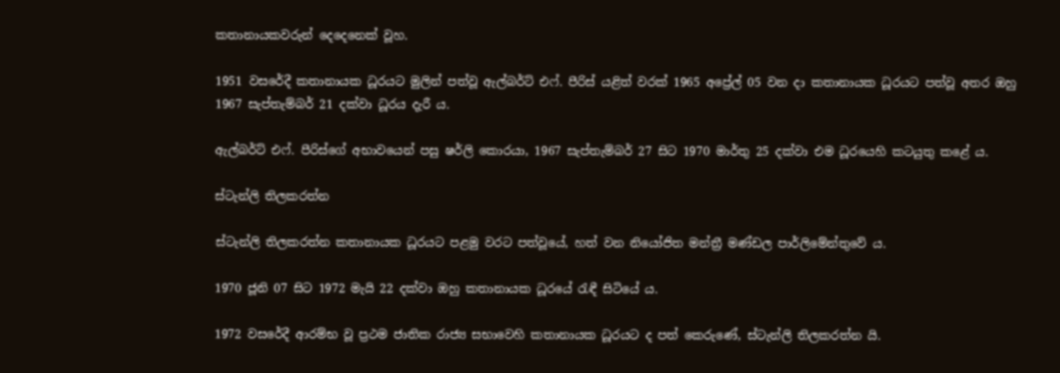කතානායකවරුන් දෙදෙනෙක් වූහ.

1951 වසරේදී කතානායක ධූරයට මුලින් පත්වූ ඇල්බර්ට් එෆ්. පීරිස් යළිත් වරක් 1965 අප්‍රේල් 05 වන දා කතානායක ධූරයට පත්වූ අතර ඔහු 1967 සැප්තැම්බර් 21 දක්වා ධූරය දැරී ය.

ඇල්බර්ට් එෆ්. පීරිස්ගේ අභාවයෙන් පසු ෂර්ලි කොරයා, 1967 සැප්තැම්බර් 27 සිට 1970 මාර්තු 25 දක්වා එම ධූරයෙහි කටයුතු කළේ ය.

ස්ටැන්ලි තිලකරත්න

ස්ටැන්ලි තිලකරත්න කතානායක ධූරයට පළමු වරට පත්වූයේ, හත් වන නියෝජිත මන්ත්‍රී මණ්ඩල පාර්ලිමේන්තුවේ ය.

1970 ජූනි 07 සිට 1972 මැයි 22 දක්වා ඔහු කතානායක ධූරයේ රැඳී සිටියේ ය.

1972 වසරේදී ආරම්භ වූ ප්‍රථම ජාතික රාජ්‍ය සභාවෙහි කතානායක ධූරයට ද පත් කෙරුණේ, ස්ටැන්ලි තිලකරත්න යි.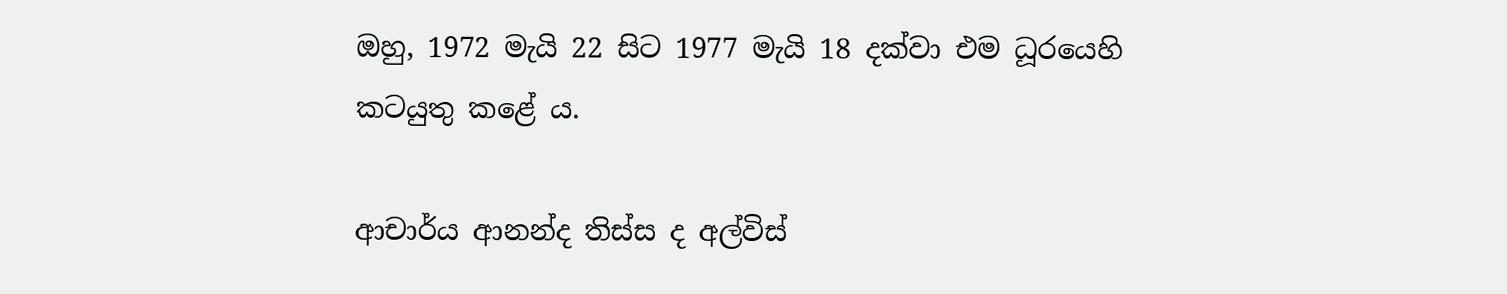ඔහු, 1972 මැයි 22 සිට 1977 මැයි 18 දක්වා එම ධූරයෙහි කටයුතු කළේ ය.

ආචාර්ය ආනන්ද තිස්ස ද අල්විස්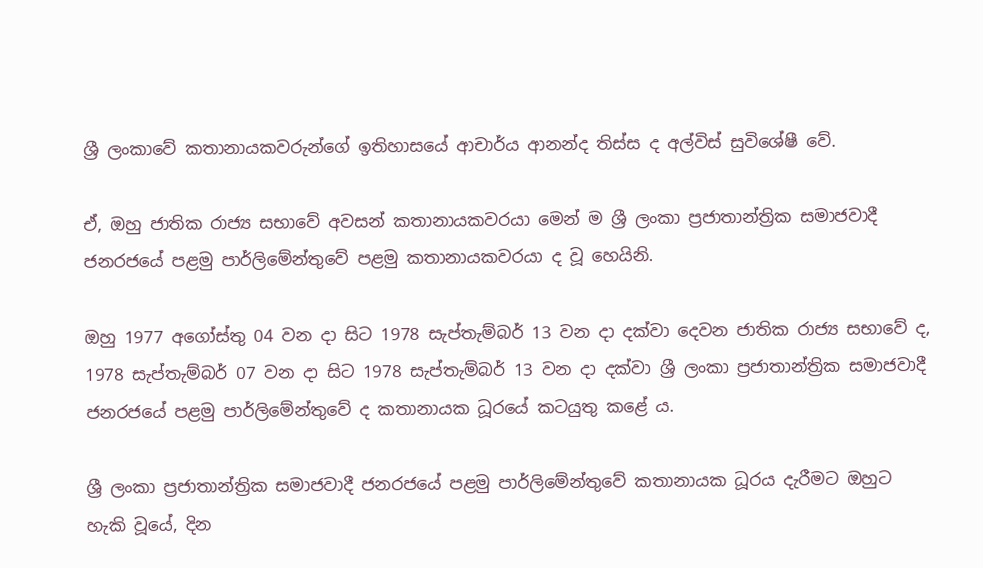ශ්‍රී ලංකාවේ කතානායකවරුන්ගේ ඉතිහාසයේ ආචාර්ය ආනන්ද තිස්ස ද අල්විස් සුවිශේෂී වේ.

ඒ, ඔහු ජාතික රාජ්‍ය සභාවේ අවසන් කතානායකවරයා මෙන් ම ශ්‍රී ලංකා ප්‍රජාතාන්ත්‍රික සමාජවාදී ජනරජයේ පළමු පාර්ලිමේන්තුවේ පළමු කතානායකවරයා ද වූ හෙයිනි.

ඔහු 1977 අගෝස්තු 04 වන දා සිට 1978 සැප්තැම්බර් 13 වන දා දක්වා දෙවන ජාතික රාජ්‍ය සභාවේ ද, 1978 සැප්තැම්බර් 07 වන දා සිට 1978 සැප්තැම්බර් 13 වන දා දක්වා ශ්‍රී ලංකා ප්‍රජාතාන්ත්‍රික සමාජවාදී ජනරජයේ පළමු පාර්ලිමේන්තුවේ ද කතානායක ධූරයේ කටයුතු කළේ ය.

ශ්‍රී ලංකා ප්‍රජාතාන්ත්‍රික සමාජවාදී ජනරජයේ පළමු පාර්ලිමේන්තුවේ කතානායක ධූරය දැරීමට ඔහුට හැකි වූයේ, දින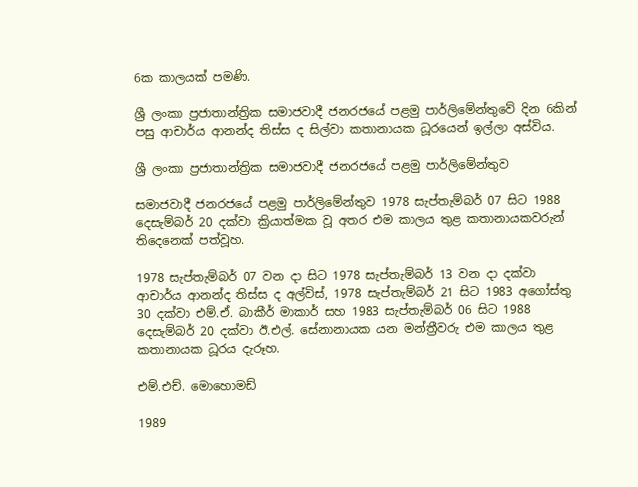6ක කාලයක් පමණි.

ශ්‍රී ලංකා ප්‍රජාතාන්ත්‍රික සමාජවාදී ජනරජයේ පළමු පාර්ලිමේන්තුවේ දින 6කින් පසු ආචාර්ය ආනන්ද තිස්ස ද සිල්වා කතානායක ධූරයෙන් ඉල්ලා අස්විය.

ශ්‍රී ලංකා ප්‍රජාතාන්ත්‍රික සමාජවාදී ජනරජයේ පළමු පාර්ලිමේන්තුව

සමාජවාදී ජනරජයේ පළමු පාර්ලිමේන්තුව 1978 සැප්තැම්බර් 07 සිට 1988 දෙසැම්බර් 20 දක්වා ක්‍රියාත්මක වූ අතර එම කාලය තුළ කතානායකවරුන් තිදෙනෙක් පත්වූහ.

1978 සැප්තැම්බර් 07 වන දා සිට 1978 සැප්තැම්බර් 13 වන දා දක්වා ආචාර්ය ආනන්ද තිස්ස ද අල්විස්, 1978 සැප්තැම්බර් 21 සිට 1983 අගෝස්තු 30 දක්වා එම්.ඒ. බාකීර් මාකාර් සහ 1983 සැප්තැම්බර් 06 සිට 1988 දෙසැම්බර් 20 දක්වා ඊ.එල්. සේනානායක යන මන්ත්‍රීවරු එම කාලය තුළ කතානායක ධූරය දැරූහ.

එම්.එච්. මොහොමඩ්

1989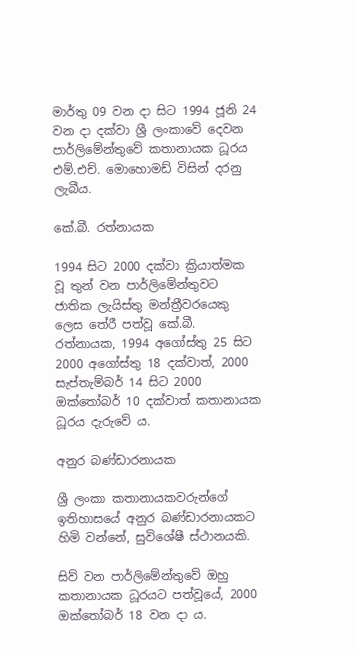මාර්තු 09 වන දා සිට 1994 ජූනි 24 වන දා දක්වා ශ්‍රී ලංකාවේ දෙවන පාර්ලිමේන්තුවේ කතානායක ධූරය එම්.එච්. මොහොමඩ් විසින් දරනු ලැබීය.

කේ.බී. රත්නායක

1994 සිට 2000 දක්වා ක්‍රියාත්මක වූ තුන් වන පාර්ලිමේන්තුවට ජාතික ලැයිස්තු මන්ත්‍රීවරයෙකු ලෙස තේරී පත්වූ කේ.බී. රත්නායක, 1994 අගෝස්තු 25 සිට 2000 අගෝස්තු 18 දක්වාත්, 2000 සැප්තැම්බර් 14 සිට 2000 ඔක්තෝබර් 10 දක්වාත් කතානායක ධූරය දැරුවේ ය.

අනුර බණ්ඩාරනායක

ශ්‍රී ලංකා කතානායකවරුන්ගේ ඉතිහාසයේ අනුර බණ්ඩාරනායකට හිමි වන්නේ, සුවිශේෂී ස්ථානයකි.

සිව් වන පාර්ලිමේන්තුවේ ඔහු කතානායක ධූරයට පත්වූයේ, 2000 ඔක්තෝබර් 18 වන දා ය.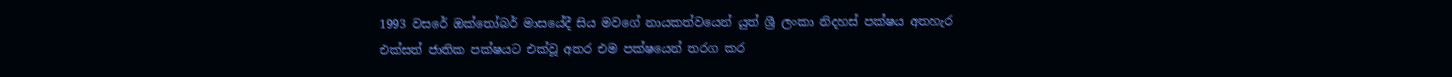1993 වසරේ ඔක්තෝබර් මාසයේදී සිය මවගේ නායකත්වයෙන් යුත් ශ්‍රී ලංකා නිදහස් පක්ෂය අතහැර එක්සත් ජාතික පක්ෂයට එක්වූ අතර එම පක්ෂයෙන් තරග කර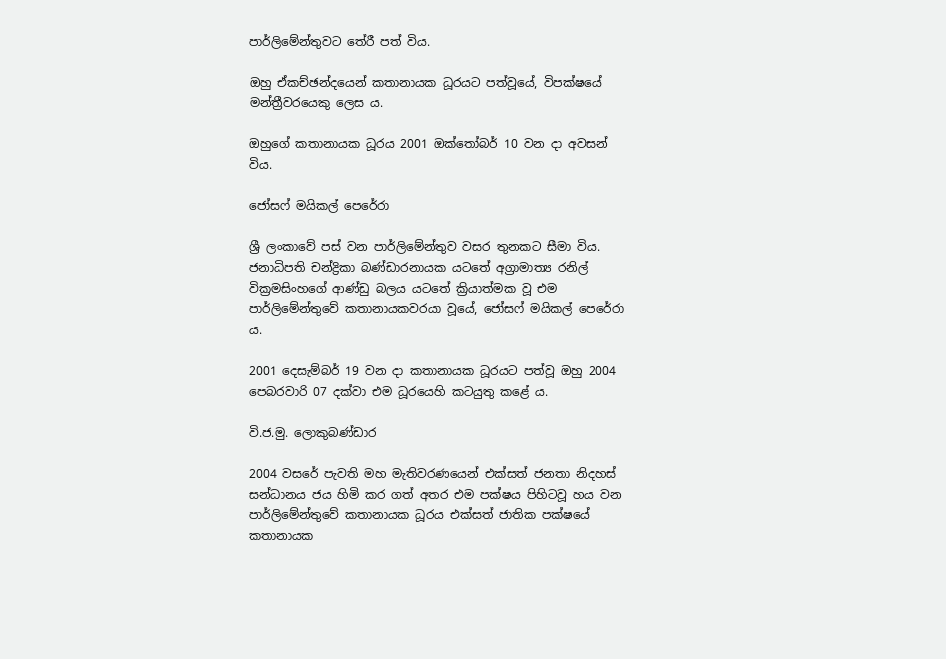පාර්ලිමේන්තුවට තේරී පත් විය.

ඔහු ඒකච්ඡන්දයෙන් කතානායක ධූරයට පත්වූයේ, විපක්ෂයේ මන්ත්‍රීවරයෙකු ලෙස ය.

ඔහුගේ කතානායක ධූරය 2001 ඔක්තෝබර් 10 වන දා අවසන් විය.

ජෝසෆ් මයිකල් පෙරේරා

ශ්‍රී ලංකාවේ පස් වන පාර්ලිමේන්තුව වසර තුනකට සීමා විය. ජනාධිපති චන්ද්‍රිකා බණ්ඩාරනායක යටතේ අග්‍රාමාත්‍ය රනිල් වික්‍රමසිංහගේ ආණ්ඩු බලය යටතේ ක්‍රියාත්මක වූ එම පාර්ලිමේන්තුවේ කතානායකවරයා වූයේ, ජෝසෆ් මයිකල් පෙරේරා ය.

2001 දෙසැම්බර් 19 වන දා කතානායක ධූරයට පත්වූ ඔහු 2004 පෙබරවාරි 07 දක්වා එම ධූරයෙහි කටයුතු කළේ ය.

වි.ජ.මු. ලොකුබණ්ඩාර

2004 වසරේ පැවති මහ මැතිවරණයෙන් එක්සත් ජනතා නිදහස් සන්ධානය ජය හිමි කර ගත් අතර එම පක්ෂය පිහිටවූ හය වන පාර්ලිමේන්තුවේ කතානායක ධූරය එක්සත් ජාතික පක්ෂයේ කතානායක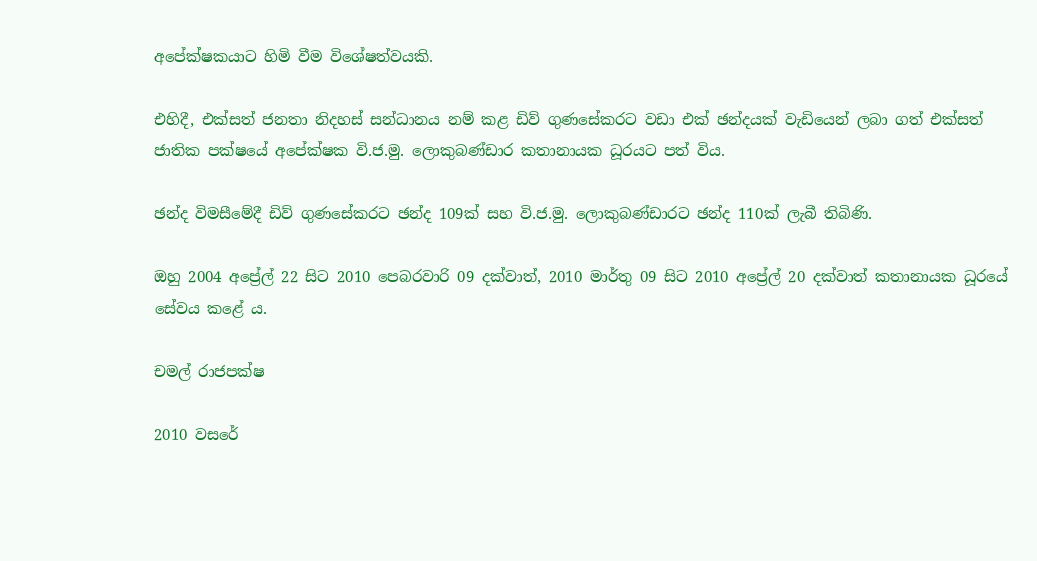අපේක්ෂකයාට හිමි වීම විශේෂත්වයකි.

එහිදී, එක්සත් ජනතා නිදහස් සන්ධානය නම් කළ ඩිව් ගුණසේකරට වඩා එක් ඡන්දයක් වැඩියෙන් ලබා ගත් එක්සත් ජාතික පක්ෂයේ අපේක්ෂක වි.ජ.මු. ලොකුබණ්ඩාර කතානායක ධූරයට පත් විය.

ඡන්ද විමසීමේදී ඩිව් ගුණසේකරට ඡන්ද 109ක් සහ වි.ජ.මු. ලොකුබණ්ඩාරට ඡන්ද 110ක් ලැබී තිබිණි.

ඔහු 2004 අප්‍රේල් 22 සිට 2010 පෙබරවාරි 09 දක්වාත්, 2010 මාර්තු 09 සිට 2010 අප්‍රේල් 20 දක්වාත් කතානායක ධූරයේ සේවය කළේ ය.

චමල් රාජපක්ෂ

2010 වසරේ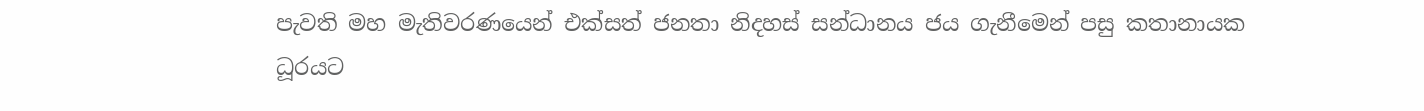පැවති මහ මැතිවරණයෙන් එක්සත් ජනතා නිදහස් සන්ධානය ජය ගැනීමෙන් පසු කතානායක ධූරයට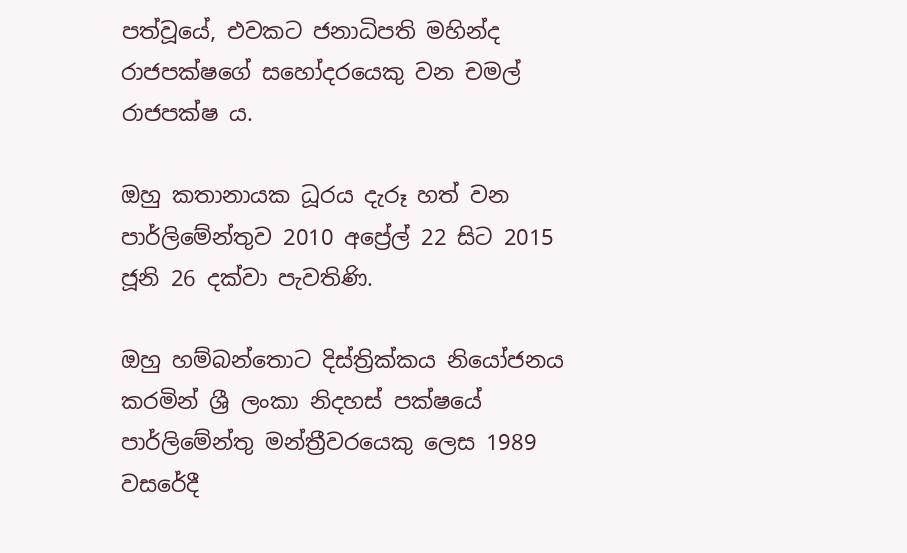පත්වූයේ, එවකට ජනාධිපති මහින්ද රාජපක්ෂගේ සහෝදරයෙකු වන චමල් රාජපක්ෂ ය.

ඔහු කතානායක ධූරය දැරූ හත් වන පාර්ලිමේන්තුව 2010 අප්‍රේල් 22 සිට 2015 ජූනි 26 දක්වා පැවතිණි.

ඔහු හම්බන්තොට දිස්ත්‍රික්ක‍ය නියෝජනය කරමින් ශ්‍රී ලංකා නිදහස් පක්ෂයේ පාර්ලිමේන්තු මන්ත්‍රීවරයෙකු ලෙස 1989 වසරේදී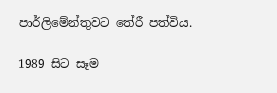පාර්ලිමේන්තුවට තේරී පත්විය.

1989 සිට සෑම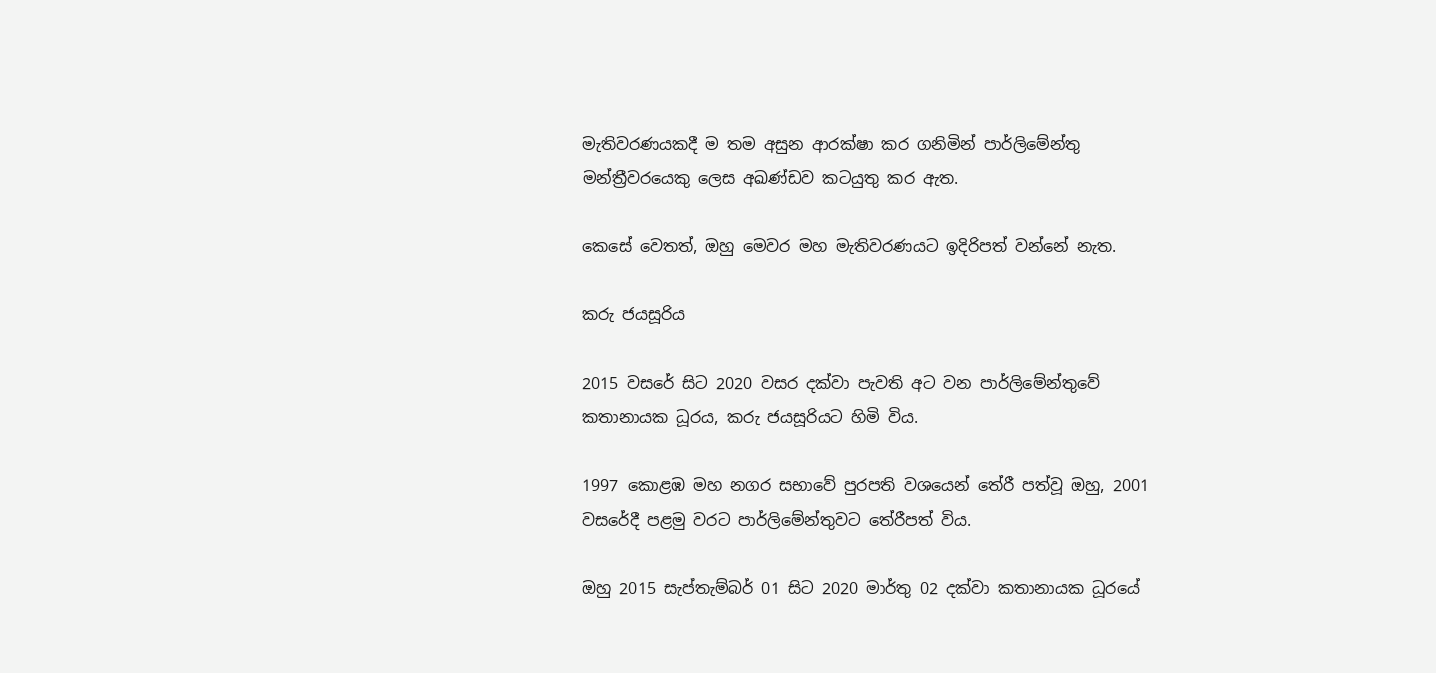මැතිවරණයකදී ම තම අසුන ආරක්ෂා කර ගනිමින් පාර්ලිමේන්තු මන්ත්‍රීවරයෙකු ලෙස අඛණ්ඩව කටයුතු කර ඇත.

කෙසේ වෙතත්, ඔහු මෙවර මහ මැතිවරණයට ඉදිරිපත් වන්නේ නැත.

කරු ජයසූරිය

2015 වසරේ සිට 2020 වසර දක්වා පැවති අට වන පාර්ලිමේන්තුවේ කතානායක ධූරය, කරු ජයසූරියට හිමි විය.

1997 කොළඹ මහ නගර සභාවේ පුරපති වශයෙන් තේරී පත්වූ ඔහු, 2001 වසරේදී පළමු වරට පාර්ලිමේන්තුවට තේරීපත් විය.

ඔහු 2015 සැප්තැම්බර් 01 සිට 2020 මාර්තු 02 දක්වා කතානායක ධූරයේ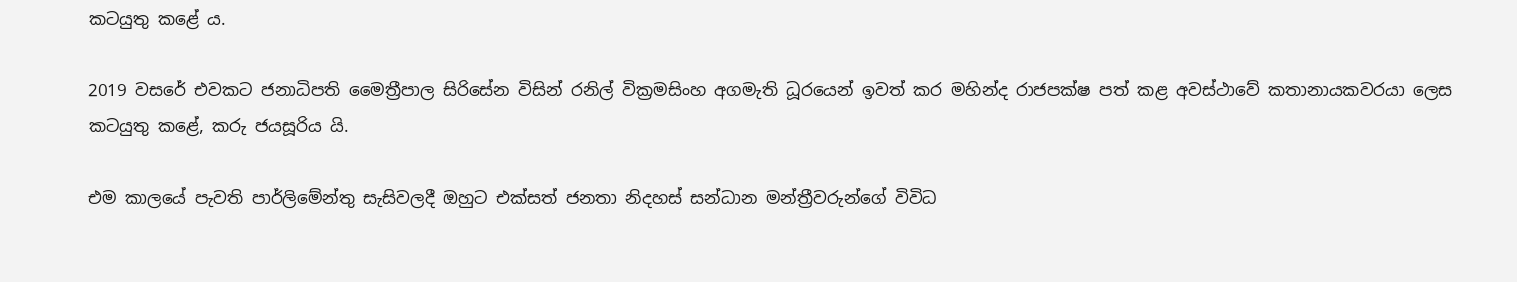කටයුතු කළේ ය.

2019 වසරේ එවකට ජනාධිපති මෛත්‍රීපාල සිරිසේන විසින් රනිල් වික්‍රමසිංහ අගමැති ධූරයෙන් ඉවත් කර මහින්ද රාජපක්ෂ පත් කළ අවස්ථාවේ කතානායකවරයා ලෙස කටයුතු කළේ, කරු ජයසූරිය යි.

එම කාලයේ පැවති පාර්ලිමේන්තු සැසිවලදී ඔහුට එක්සත් ජනතා නිදහස් සන්ධාන මන්ත්‍රීවරුන්ගේ විවිධ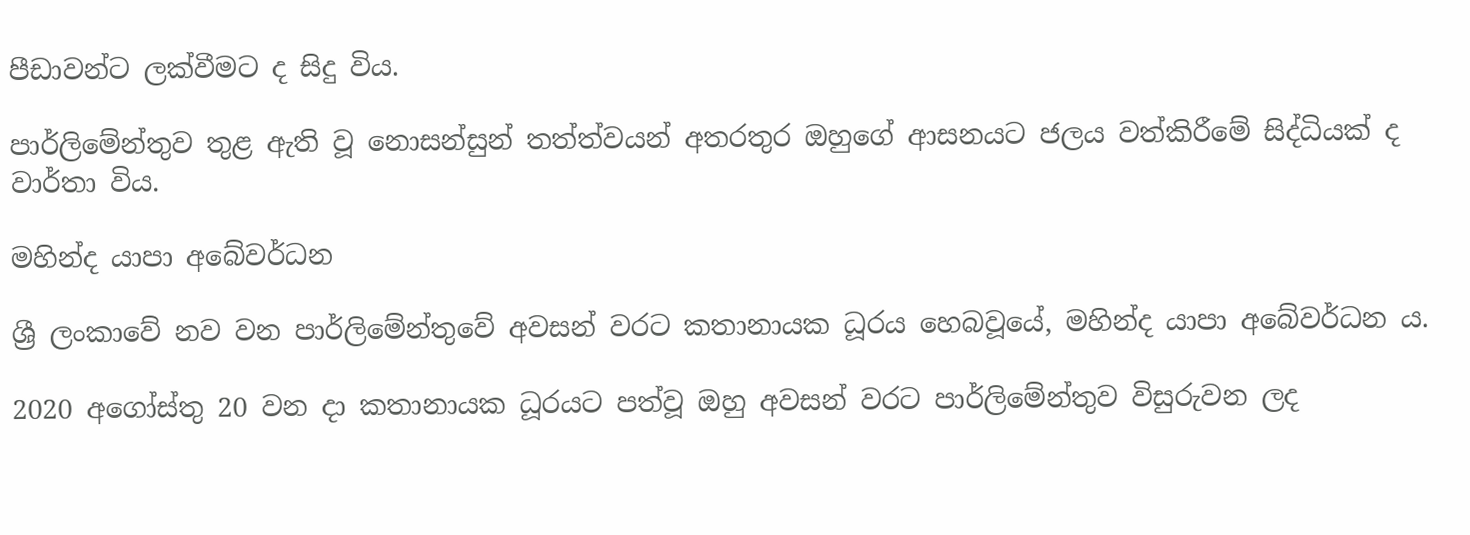පීඩාවන්ට ලක්වීමට ද සිදු විය.

පාර්ලිමේන්තුව තුළ ඇති වූ නොසන්සුන් තත්ත්වයන් අතරතුර ඔහුගේ ආසනයට ජලය වත්කිරීමේ සිද්ධියක් ද වාර්තා විය.

මහින්ද යාපා අබේවර්ධන

ශ්‍රී ලංකාවේ නව වන පාර්ලිමේන්තුවේ අවසන් වරට කතානායක ධූරය හෙබවූයේ, මහින්ද යාපා අබේවර්ධන ය.

2020 අගෝස්තු 20 වන දා කතානායක ධූරයට පත්වූ ඔහු අවසන් වරට පාර්ලිමේන්තුව විසුරුවන ලද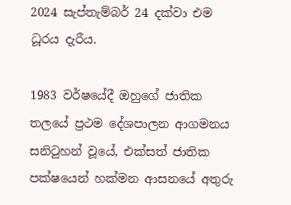2024 සැප්තැම්බර් 24 දක්වා එම ධූරය දැරීය.

1983 වර්ෂයේදී ඔහුගේ ජාතික තලයේ ප්‍රථම දේශපාලන ආගමනය සනිටුහන් වූයේ, එක්සත් ජාතික පක්ෂයෙන් හක්මන ආසනයේ අතුරු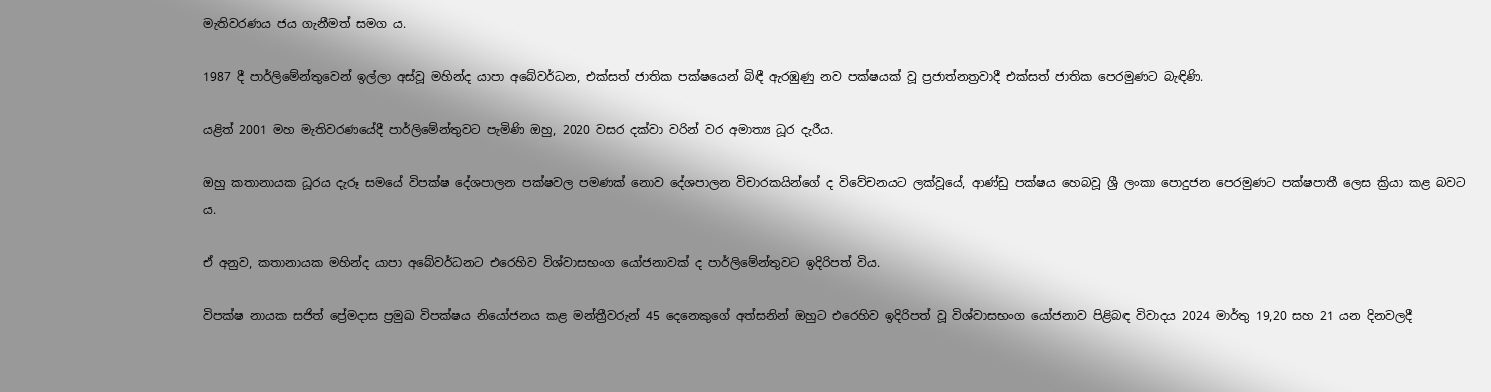මැතිවරණය ජය ගැනීමත් සමග ය.

1987 දී පාර්ලිමේන්තුවෙන් ඉල්ලා අස්වූ මහින්ද යාපා අබේවර්ධන, එක්සත් ජාතික පක්ෂයෙන් බිඳී ඇරඹුණු නව පක්ෂයක් වූ ප්‍රජාත්නත්‍රවාදී එක්සත් ජාතික පෙරමුණට බැඳිණි.

යළිත් 2001 මහ මැතිවරණයේදී පාර්ලිමේන්තුවට පැමිණි ඔහු, 2020 වසර දක්වා වරින් වර අමාත්‍ය ධූර දැරීය.

ඔහු කතානායක ධූරය දැරූ සමයේ විපක්ෂ දේශපාලන පක්ෂවල පමණක් නොව දේශපාලන විචාරකයින්ගේ ද විවේචනයට ලක්වූයේ, ආණ්ඩු පක්ෂය හෙබවූ ශ්‍රී ලංකා පොදුජන පෙරමුණට පක්ෂපාතී ලෙස ක්‍රියා කළ බවට ය.

ඒ අනුව, කතානායක මහින්ද යාපා අබේවර්ධනට එරෙහිව විශ්වාසභංග යෝජනාවක් ද පාර්ලිමේන්තුවට ඉදිරිපත් විය.

විපක්ෂ නායක සජිත් ප්‍රේමදාස ප්‍රමුඛ විපක්ෂය නියෝජනය කළ මන්ත්‍රීවරුන් 45 දෙනෙකුගේ අත්සනින් ඔහුට එරෙහිව ඉදිරිපත් වූ විශ්වාසභංග යෝජනාව පිළිබඳ විවාදය 2024 මාර්තු 19,20 සහ 21 යන දිනවලදී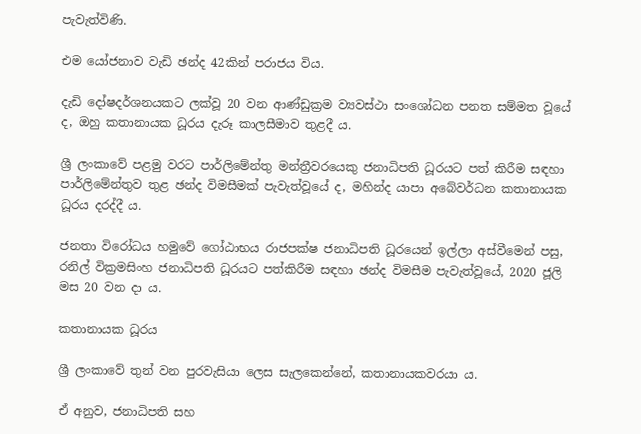පැවැත්විණි.

එම යෝජනාව වැඩි ඡන්ද 42කින් පරාජය විය.

දැඩි දෝෂදර්ශනයකට ලක්වූ 20 වන ආණ්ඩුක්‍රම ව්‍යවස්ථා සංශෝධන පනත සම්මත වූයේ ද, ඔහු කතානායක ධූරය දැරූ කාලසීමාව තුළදී ය.

ශ්‍රී ලංකාවේ පළමු වරට පාර්ලිමේන්තු මන්ත්‍රීවරයෙකු ජනාධිපති ධූරයට පත් කිරීම සඳහා පාර්ලිමේන්තුව තුළ ඡන්ද විමසීමක් පැවැත්වූයේ ද, මහින්ද යාපා අබේවර්ධන කතානායක ධූරය දරද්දී ය.

ජනතා විරෝධය හමුවේ ගෝඨාභය රාජපක්ෂ ජනාධිපති ධූරයෙන් ඉල්ලා අස්වීමෙන් පසු, රනිල් වික්‍රමසිංහ ජනාධිපති ධූරයට පත්කිරීම සඳහා ඡන්ද විමසීම පැවැත්වූයේ, 2020 ජූලි මස 20 වන දා ය.

කතානායක ධූරය

ශ්‍රී ලංකාවේ තුන් වන පුරවැසියා ලෙස සැලකෙන්නේ, කතානායකවරයා ය.

ඒ අනුව, ජනාධිපති සහ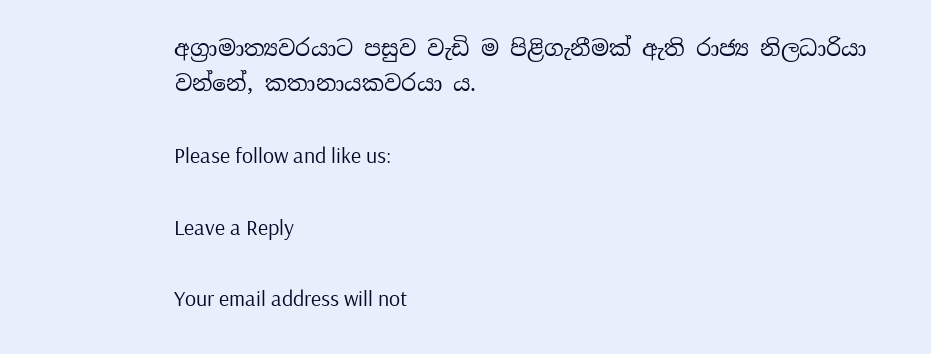අග්‍රාමාත්‍යවරයාට පසුව වැඩි ම පිළිගැනීමක් ඇති රාජ්‍ය නිලධාරියා වන්නේ, කතානායකවරයා ය.

Please follow and like us:

Leave a Reply

Your email address will not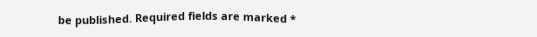be published. Required fields are marked *